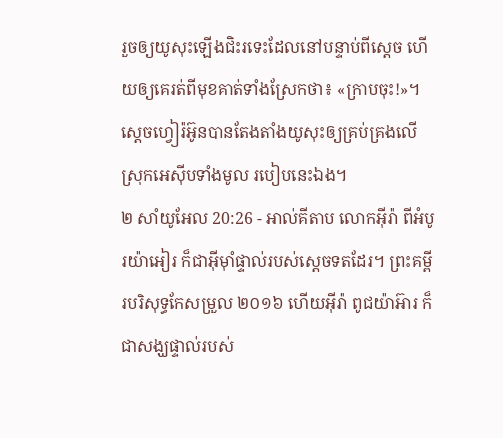រួចឲ្យយូសុះឡើងជិះរទេះដែលនៅបន្ទាប់ពីស្តេច ហើយឲ្យគេរត់ពីមុខគាត់ទាំងស្រែកថា៖ «ក្រាបចុះ!»។ ស្តេចហ្វៀរ៉អ៊ូនបានតែងតាំងយូសុះឲ្យគ្រប់គ្រងលើស្រុកអេស៊ីបទាំងមូល របៀបនេះឯង។
២ សាំយូអែល 20:26 - អាល់គីតាប លោកអ៊ីរ៉ា ពីអំបូរយ៉ាអៀរ ក៏ជាអ៊ីមុាំផ្ទាល់របស់ស្តេចទតដែរ។ ព្រះគម្ពីរបរិសុទ្ធកែសម្រួល ២០១៦ ហើយអ៊ីរ៉ា ពូជយ៉ាអ៊ារ ក៏ជាសង្ឃផ្ទាល់របស់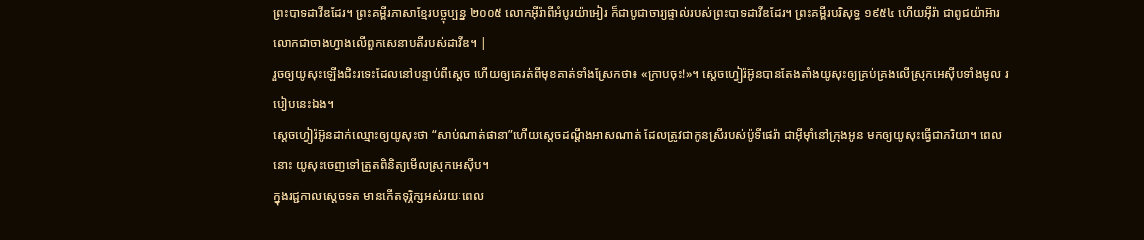ព្រះបាទដាវីឌដែរ។ ព្រះគម្ពីរភាសាខ្មែរបច្ចុប្បន្ន ២០០៥ លោកអ៊ីរ៉ាពីអំបូរយ៉ាអៀរ ក៏ជាបូជាចារ្យផ្ទាល់របស់ព្រះបាទដាវីឌដែរ។ ព្រះគម្ពីរបរិសុទ្ធ ១៩៥៤ ហើយអ៊ីរ៉ា ជាពូជយ៉ាអ៊ារ លោកជាចាងហ្វាងលើពួកសេនាបតីរបស់ដាវីឌ។ |
រួចឲ្យយូសុះឡើងជិះរទេះដែលនៅបន្ទាប់ពីស្តេច ហើយឲ្យគេរត់ពីមុខគាត់ទាំងស្រែកថា៖ «ក្រាបចុះ!»។ ស្តេចហ្វៀរ៉អ៊ូនបានតែងតាំងយូសុះឲ្យគ្រប់គ្រងលើស្រុកអេស៊ីបទាំងមូល របៀបនេះឯង។
ស្តេចហ្វៀរ៉អ៊ូនដាក់ឈ្មោះឲ្យយូសុះថា “សាប់ណាត់ផានា”ហើយស្តេចដណ្តឹងអាសណាត់ ដែលត្រូវជាកូនស្រីរបស់ប៉ូទីផេរ៉ា ជាអ៊ីមុាំនៅក្រុងអូន មកឲ្យយូសុះធ្វើជាភរិយា។ ពេលនោះ យូសុះចេញទៅត្រួតពិនិត្យមើលស្រុកអេស៊ីប។
ក្នុងរជ្ជកាលស្តេចទត មានកើតទុរ្ភិក្សអស់រយៈពេល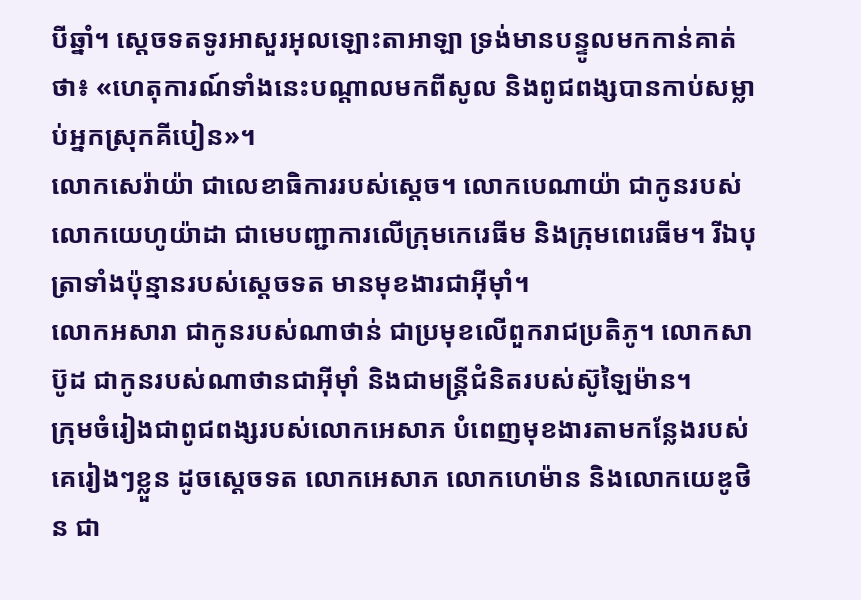បីឆ្នាំ។ ស្តេចទតទូរអាសួរអុលឡោះតាអាឡា ទ្រង់មានបន្ទូលមកកាន់គាត់ថា៖ «ហេតុការណ៍ទាំងនេះបណ្តាលមកពីសូល និងពូជពង្សបានកាប់សម្លាប់អ្នកស្រុកគីបៀន»។
លោកសេរ៉ាយ៉ា ជាលេខាធិការរបស់ស្តេច។ លោកបេណាយ៉ា ជាកូនរបស់លោកយេហូយ៉ាដា ជាមេបញ្ជាការលើក្រុមកេរេធីម និងក្រុមពេរេធីម។ រីឯបុត្រាទាំងប៉ុន្មានរបស់ស្តេចទត មានមុខងារជាអ៊ីមុាំ។
លោកអសារា ជាកូនរបស់ណាថាន់ ជាប្រមុខលើពួករាជប្រតិភូ។ លោកសាប៊ូដ ជាកូនរបស់ណាថានជាអ៊ីមុាំ និងជាមន្ត្រីជំនិតរបស់ស៊ូឡៃម៉ាន។
ក្រុមចំរៀងជាពូជពង្សរបស់លោកអេសាភ បំពេញមុខងារតាមកន្លែងរបស់គេរៀងៗខ្លួន ដូចស្តេចទត លោកអេសាភ លោកហេម៉ាន និងលោកយេឌូថិន ជា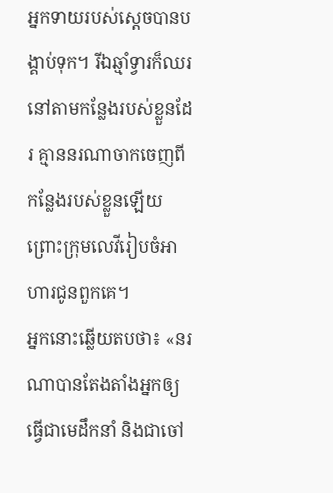អ្នកទាយរបស់ស្តេចបានបង្គាប់ទុក។ រីឯឆ្មាំទ្វារក៏ឈរនៅតាមកន្លែងរបស់ខ្លួនដែរ គ្មាននរណាចាកចេញពីកន្លែងរបស់ខ្លួនឡើយ ព្រោះក្រុមលេវីរៀបចំអាហារជូនពួកគេ។
អ្នកនោះឆ្លើយតបថា៖ «នរណាបានតែងតាំងអ្នកឲ្យធ្វើជាមេដឹកនាំ និងជាចៅ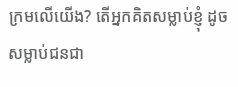ក្រមលើយើង? តើអ្នកគិតសម្លាប់ខ្ញុំ ដូចសម្លាប់ជនជា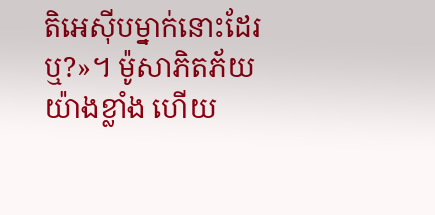តិអេស៊ីបម្នាក់នោះដែរឬ?»។ ម៉ូសាភិតភ័យយ៉ាងខ្លាំង ហើយ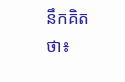នឹកគិតថា៖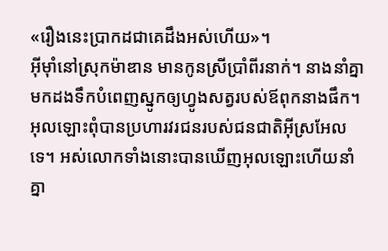«រឿងនេះប្រាកដជាគេដឹងអស់ហើយ»។
អ៊ីមុាំនៅស្រុកម៉ាឌាន មានកូនស្រីប្រាំពីរនាក់។ នាងនាំគ្នាមកដងទឹកបំពេញស្នូកឲ្យហ្វូងសត្វរបស់ឪពុកនាងផឹក។
អុលឡោះពុំបានប្រហារវរជនរបស់ជនជាតិអ៊ីស្រអែលទេ។ អស់លោកទាំងនោះបានឃើញអុលឡោះហើយនាំគ្នា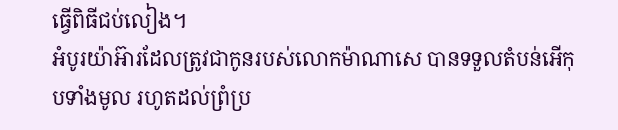ធ្វើពិធីជប់លៀង។
អំបូរយ៉ាអ៊ារដែលត្រូវជាកូនរបស់លោកម៉ាណាសេ បានទទួលតំបន់អើកុបទាំងមូល រហូតដល់ព្រំប្រ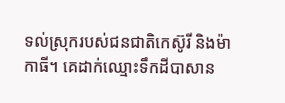ទល់ស្រុករបស់ជនជាតិកេស៊ូរី និងម៉ាកាធី។ គេដាក់ឈ្មោះទឹកដីបាសាន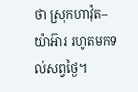ថា ស្រុកហាវ៉ុត–យ៉ាអ៊ារ រហូតមកទល់សព្វថ្ងៃ។